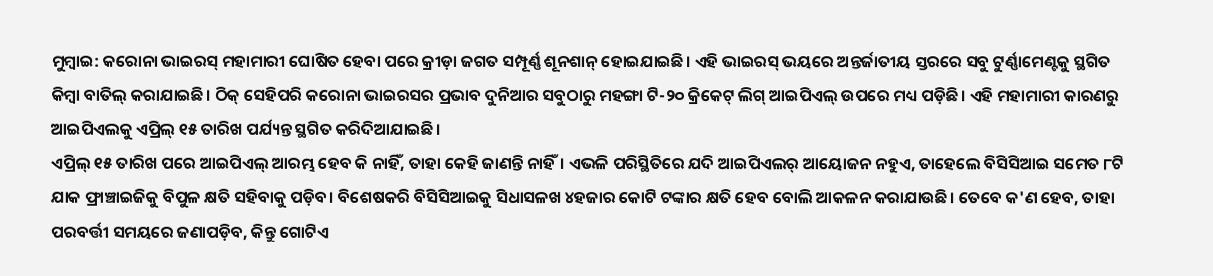ମୁମ୍ବାଇ: କରୋନା ଭାଇରସ୍ ମହାମାରୀ ଘୋଷିତ ହେବା ପରେ କ୍ରୀଡ଼ା ଜଗତ ସମ୍ପୂର୍ଣ୍ଣ ଶୂନଶାନ୍ ହୋଇଯାଇଛି। ଏହି ଭାଇରସ୍ ଭୟରେ ଅନ୍ତର୍ଜାତୀୟ ସ୍ତରରେ ସବୁ ଟୁର୍ଣ୍ଣାମେଣ୍ଟକୁ ସ୍ଥଗିତ କିମ୍ବା ବାତିଲ୍ କରାଯାଇଛି। ଠିକ୍ ସେହିପରି କରୋନା ଭାଇରସର ପ୍ରଭାବ ଦୁନିଆର ସବୁଠାରୁ ମହଙ୍ଗା ଟି-୨୦ କ୍ରିକେଟ୍ ଲିଗ୍ ଆଇପିଏଲ୍ ଉପରେ ମଧ୍ୟ ପଡ଼ିଛି। ଏହି ମହାମାରୀ କାରଣରୁ ଆଇପିଏଲକୁ ଏପ୍ରିଲ୍ ୧୫ ତାରିଖ ପର୍ଯ୍ୟନ୍ତ ସ୍ଥଗିତ କରିଦିଆଯାଇଛି।
ଏପ୍ରିଲ୍ ୧୫ ତାରିଖ ପରେ ଆଇପିଏଲ୍ ଆରମ୍ଭ ହେବ କି ନାହିଁ, ତାହା କେହି ଜାଣନ୍ତି ନାହିଁ। ଏଭଳି ପରିସ୍ଥିତିରେ ଯଦି ଆଇପିଏଲର୍ ଆୟୋଜନ ନହୁଏ, ତାହେଲେ ବିସିସିଆଇ ସମେତ ୮ଟି ଯାକ ଫ୍ରାଞ୍ଚାଇଜିକୁ ବିପୁଳ କ୍ଷତି ସହିବାକୁ ପଡ଼ିବ। ବିଶେଷକରି ବିସିସିଆଇକୁ ସିଧାସଳଖ ୪ହଜାର କୋଟି ଟଙ୍କାର କ୍ଷତି ହେବ ବୋଲି ଆକଳନ କରାଯାଉଛି। ତେବେ କ'ଣ ହେବ, ତାହା ପରବର୍ତ୍ତୀ ସମୟରେ ଜଣାପଡ଼ିବ, କିନ୍ତୁ ଗୋଟିଏ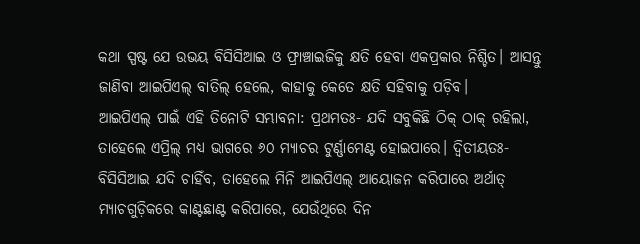କଥା ସ୍ପଷ୍ଟ ଯେ ଉଭୟ ବିସିସିଆଇ ଓ ଫ୍ରାଞ୍ଚାଇଜିକୁ କ୍ଷତି ହେବା ଏକପ୍ରକାର ନିଶ୍ଚିତ। ଆସନ୍ତୁ ଜାଣିବା ଆଇପିଏଲ୍ ବାତିଲ୍ ହେଲେ, କାହାକୁ କେତେ କ୍ଷତି ସହିବାକୁ ପଡ଼ିବ।
ଆଇପିଏଲ୍ ପାଇଁ ଏହି ତିନୋଟି ସମ୍ଭାବନା: ପ୍ରଥମତଃ- ଯଦି ସବୁକିଛି ଠିକ୍ ଠାକ୍ ରହିଲା, ତାହେଲେ ଏପ୍ରିଲ୍ ମଧ୍ୟ ଭାଗରେ ୬୦ ମ୍ୟାଚର ଟୁର୍ଣ୍ଣାମେଣ୍ଟ ହୋଇପାରେ। ଦ୍ୱିତୀୟତଃ- ବିସିସିଆଇ ଯଦି ଚାହିଁବ, ତାହେଲେ ମିନି ଆଇପିଏଲ୍ ଆୟୋଜନ କରିପାରେ ଅର୍ଥାତ୍ ମ୍ୟାଚଗୁଡ଼ିକରେ କାଣ୍ଟଛାଣ୍ଟ କରିପାରେ, ଯେଉଁଥିରେ ଦିନ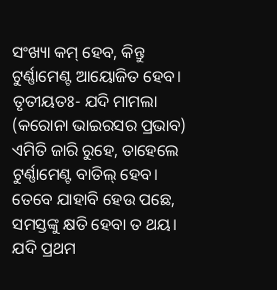ସଂଖ୍ୟା କମ୍ ହେବ, କିନ୍ତୁ ଟୁର୍ଣ୍ଣାମେଣ୍ଟ ଆୟୋଜିତ ହେବ। ତୃତୀୟତଃ- ଯଦି ମାମଲା (କରୋନା ଭାଇରସର ପ୍ରଭାବ) ଏମିତି ଜାରି ରୁହେ, ତାହେଲେ ଟୁର୍ଣ୍ଣାମେଣ୍ଟ ବାତିଲ୍ ହେବ। ତେବେ ଯାହାବି ହେଉ ପଛେ, ସମସ୍ତଙ୍କୁ କ୍ଷତି ହେବା ତ ଥୟ।
ଯଦି ପ୍ରଥମ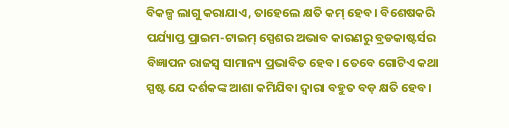ବିକଳ୍ପ ଲାଗୁ କରାଯାଏ, ତାହେଲେ କ୍ଷତି କମ୍ ହେବ। ବିଶେଷକରି ପର୍ଯ୍ୟାପ୍ତ ପ୍ରାଇମ-ଟାଇମ୍ ସ୍ପେଶର ଅଭାବ କାରଣରୁ ବ୍ରଡକାଷ୍ଟର୍ସର ବିଜ୍ଞାପନ ରାଜସ୍ୱ ସାମାନ୍ୟ ପ୍ରଭାବିତ ହେବ। ତେବେ ଗୋଟିଏ କଥା ସ୍ପଷ୍ଟ ଯେ ଦର୍ଶକଙ୍କ ଆଶା କମିଯିବା ଦ୍ୱାରା ବହୁତ ବଡ଼ କ୍ଷତି ହେବ।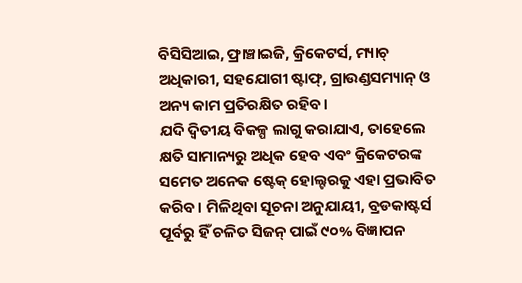ବିସିସିଆଇ, ଫ୍ରାଞ୍ଚାଇଜି, କ୍ରିକେଟର୍ସ, ମ୍ୟାଚ୍ ଅଧିକାରୀ, ସହଯୋଗୀ ଷ୍ଟାଫ୍, ଗ୍ରାଉଣ୍ଡସମ୍ୟାନ୍ ଓ ଅନ୍ୟ କାମ ପ୍ରତିରକ୍ଷିତ ରହିବ।
ଯଦି ଦ୍ୱିତୀୟ ବିକଳ୍ପ ଲାଗୁ କରାଯାଏ, ତାହେଲେ କ୍ଷତି ସାମାନ୍ୟରୁ ଅଧିକ ହେବ ଏବଂ କ୍ରିକେଟରଙ୍କ ସମେତ ଅନେକ ଷ୍ଟେକ୍ ହୋଲ୍ଟରକୁ ଏହା ପ୍ରଭାବିତ କରିବ। ମିଳିଥିବା ସୂଚନା ଅନୁଯାୟୀ, ବ୍ରଡକାଷ୍ଟର୍ସ ପୂର୍ବରୁ ହିଁ ଚଳିତ ସିଜନ୍ ପାଇଁ ୯୦% ବିଜ୍ଞାପନ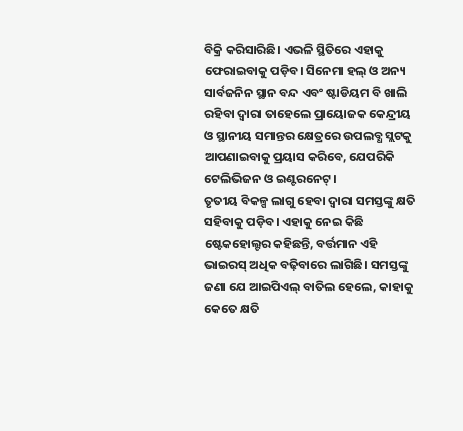ବିକ୍ରି କରିସାରିଛି। ଏଭଳି ସ୍ଥିତିରେ ଏହାକୁ ଫେରାଇବାକୁ ପଡ଼ିବ। ସିନେମା ହଲ୍ ଓ ଅନ୍ୟ ସାର୍ବଜନିନ ସ୍ଥାନ ବନ୍ଦ ଏବଂ ଷ୍ଟାଡିୟମ ବି ଖାଲି ରହିବା ଦ୍ୱାରା ତାହେଲେ ପ୍ରାୟୋଜକ କେନ୍ଦ୍ରୀୟ ଓ ସ୍ଥାନୀୟ ସମାନ୍ତର କ୍ଷେତ୍ରରେ ଉପଲବ୍ଧ ସ୍ଲଟକୁ ଆପଣାଇବାକୁ ପ୍ରୟାସ କରିବେ, ଯେପରିକି ଟେଲିଭିଜନ ଓ ଇଣ୍ଟରନେଟ୍।
ତୃତୀୟ ବିକଳ୍ପ ଲାଗୁ ହେବା ଦ୍ୱାରା ସମସ୍ତଙ୍କୁ କ୍ଷତି ସହିବାକୁ ପଡ଼ିବ। ଏହାକୁ ନେଇ କିଛି ଷ୍ଟେକହୋଲ୍ଟର କହିଛନ୍ତି, ବର୍ତ୍ତମାନ ଏହି ଭାଇରସ୍ ଅଧିକ ବଢ଼ିବାରେ ଲାଗିଛି। ସମସ୍ତଙ୍କୁ ଜଣା ଯେ ଆଇପିଏଲ୍ ବାତିଲ ହେଲେ, କାହାକୁ କେତେ କ୍ଷତି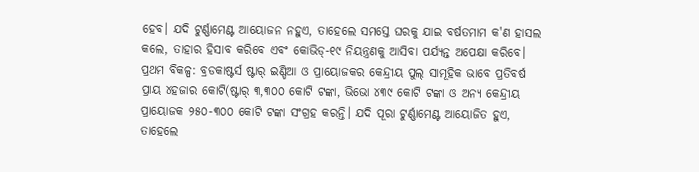ହେବ। ଯଦି ଟୁର୍ଣ୍ଣାମେଣ୍ଟ ଆୟୋଜନ ନହୁଏ, ତାହେଲେ ସମସ୍ତେ ଘରକୁ ଯାଇ ବର୍ଷତମାମ କ'ଣ ହାସଲ କଲେ, ତାହାର ହିସାବ କରିବେ ଏବଂ କୋଭିଡ୍-୧୯ ନିୟନ୍ତ୍ରଣକୁ ଆସିବା ପର୍ଯ୍ୟନ୍ତ ଅପେକ୍ଷା କରିବେ।
ପ୍ରଥମ ବିକଳ୍ପ: ବ୍ରଡକାଷ୍ଟର୍ସ ଷ୍ଟାର୍ ଇଣ୍ଡିଆ ଓ ପ୍ରାୟୋଜକର କେନ୍ଦ୍ରୀୟ ପୁଲ୍ ସାମୂହିକ ଭାବେ ପ୍ରତିବର୍ଷ ପ୍ରାୟ ୪ହଜାର କୋଟି(ଷ୍ଟାର୍ ୩,୩୦୦ କୋଟି ଟଙ୍କା, ଭିଭୋ ୪୩୯ କୋଟି ଟଙ୍କା ଓ ଅନ୍ୟ କେନ୍ଦ୍ରୀୟ ପ୍ରାୟୋଜକ ୨୫୦-୩୦୦ କୋଟି ଟଙ୍କା ସଂଗ୍ରହ କରନ୍ତି। ଯଦି ପୂରା ଟୁର୍ଣ୍ଣାମେଣ୍ଟ ଆୟୋଜିତ ହୁଏ, ତାହେଲେ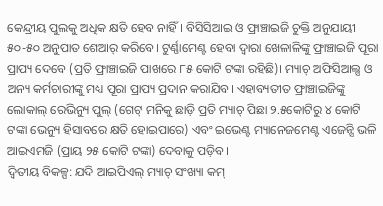କେନ୍ଦ୍ରୀୟ ପୁଲକୁ ଅଧିକ କ୍ଷତି ହେବ ନାହିଁ। ବିସିସିଆଇ ଓ ଫ୍ରାଞ୍ଚାଇଜି ଚୁକ୍ତି ଅନୁଯାୟୀ ୫୦-୫୦ ଅନୁପାତ ଶେଆର୍ କରିବେ। ଟୁର୍ଣ୍ଣାମେଣ୍ଟ ହେବା ଦ୍ୱାରା ଖେଳାଳିଙ୍କୁ ଫ୍ରାଞ୍ଚାଇଜି ପୂରା ପ୍ରାପ୍ୟ ଦେବେ (ପ୍ରତି ଫ୍ରାଞ୍ଚାଇଜି ପାଖରେ ୮୫ କୋଟି ଟଙ୍କା ରହିଛି)। ମ୍ୟାଚ୍ ଅଫିସିଆଲ୍ସ ଓ ଅନ୍ୟ କର୍ମଚାରୀଙ୍କୁ ମଧ୍ୟ ପୂରା ପ୍ରାପ୍ୟ ପ୍ରଦାନ କରାଯିବ। ଏହାବ୍ୟତୀତ ଫ୍ରାଞ୍ଚାଇଜିଙ୍କୁ ଲୋକାଲ୍ ରେଭିନ୍ୟୁ ପୁଲ୍ (ଗେଟ୍ ମନିକୁ ଛାଡ଼ି ପ୍ରତି ମ୍ୟାଚ୍ ପିଛା ୨.୫କୋଟିରୁ ୪ କୋଟି ଟଙ୍କା ଭେନ୍ୟୁ ହିସାବରେ କ୍ଷତି ହୋଇପାରେ) ଏବଂ ଇଭେଣ୍ଟ ମ୍ୟାନେଜମେଣ୍ଟ ଏଜେନ୍ସି ଭଳି ଆଇଏମଜି (ପ୍ରାୟ ୨୫ କୋଟି ଟଙ୍କା) ଦେବାକୁ ପଡ଼ିବ।
ଦ୍ୱିତୀୟ ବିକଳ୍ପ: ଯଦି ଆଇପିଏଲ୍ ମ୍ୟାଚ୍ ସଂଖ୍ୟା କମ୍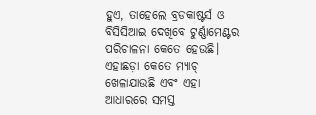ହୁଏ, ତାହେଲେ ବ୍ରଡକାଷ୍ଟର୍ସ ଓ ବିସିସିଆଇ ଦେଖିବେ ଟୁର୍ଣ୍ଣାମେଣ୍ଟର ପରିଚାଳନା କେତେ ହେଉଛି। ଏହାଛଡ଼ା କେତେ ମ୍ୟାଚ୍ ଖେଳାଯାଉଛି ଏବଂ ଏହା ଆଧାରରେ ସମସ୍ତ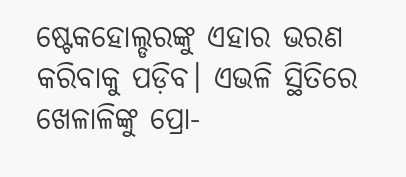ଷ୍ଟେକହୋଲ୍ଡରଙ୍କୁ ଏହାର ଭରଣ କରିବାକୁ ପଡ଼ିବ। ଏଭଳି ସ୍ଥିତିରେ ଖେଳାଳିଙ୍କୁ ପ୍ରୋ-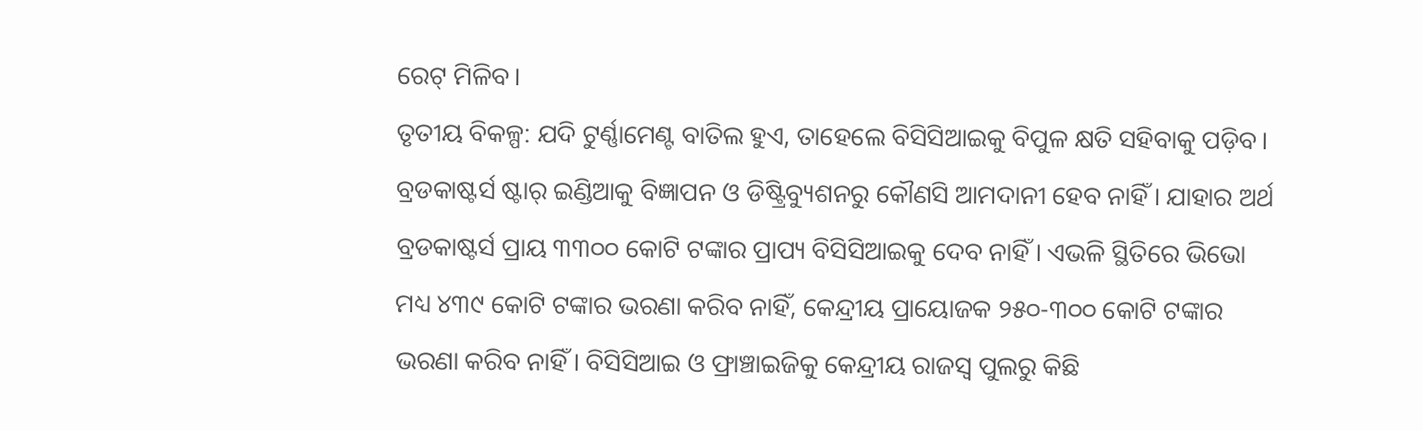ରେଟ୍ ମିଳିବ।
ତୃତୀୟ ବିକଳ୍ପ: ଯଦି ଟୁର୍ଣ୍ଣାମେଣ୍ଟ ବାତିଲ ହୁଏ, ତାହେଲେ ବିସିସିଆଇକୁ ବିପୁଳ କ୍ଷତି ସହିବାକୁ ପଡ଼ିବ। ବ୍ରଡକାଷ୍ଟର୍ସ ଷ୍ଟାର୍ ଇଣ୍ଡିଆକୁ ବିଜ୍ଞାପନ ଓ ଡିଷ୍ଟ୍ରିବ୍ୟୁଶନରୁ କୌଣସି ଆମଦାନୀ ହେବ ନାହିଁ। ଯାହାର ଅର୍ଥ ବ୍ରଡକାଷ୍ଟର୍ସ ପ୍ରାୟ ୩୩୦୦ କୋଟି ଟଙ୍କାର ପ୍ରାପ୍ୟ ବିସିସିଆଇକୁ ଦେବ ନାହିଁ। ଏଭଳି ସ୍ଥିତିରେ ଭିଭୋ ମଧ୍ୟ ୪୩୯ କୋଟି ଟଙ୍କାର ଭରଣା କରିବ ନାହିଁ, କେନ୍ଦ୍ରୀୟ ପ୍ରାୟୋଜକ ୨୫୦-୩୦୦ କୋଟି ଟଙ୍କାର ଭରଣା କରିବ ନାହିଁ। ବିସିସିଆଇ ଓ ଫ୍ରାଞ୍ଚାଇଜିକୁ କେନ୍ଦ୍ରୀୟ ରାଜସ୍ୱ ପୁଲରୁ କିଛି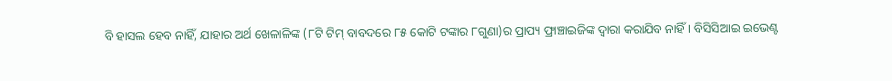ବି ହାସଲ ହେବ ନାହିଁ, ଯାହାର ଅର୍ଥ ଖେଳାଳିଙ୍କ (୮ଟି ଟିମ୍ ବାବଦରେ ୮୫ କୋଟି ଟଙ୍କାର ୮ଗୁଣା)ର ପ୍ରାପ୍ୟ ଫ୍ରାଞ୍ଚାଇଜିଙ୍କ ଦ୍ୱାରା କରାଯିବ ନାହିଁ। ବିସିସିଆଇ ଇଭେଣ୍ଟ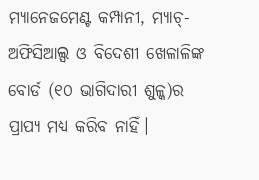ମ୍ୟାନେଜମେଣ୍ଟ କମ୍ପାନୀ, ମ୍ୟାଚ୍- ଅଫିସିଆଲ୍ସ ଓ ବିଦେଶୀ ଖେଳାଳିଙ୍କ ବୋର୍ଡ (୧୦ ଭାଗିଦାରୀ ଶୁଳ୍କ)ର ପ୍ରାପ୍ୟ ମଧ୍ୟ କରିବ ନାହିଁ।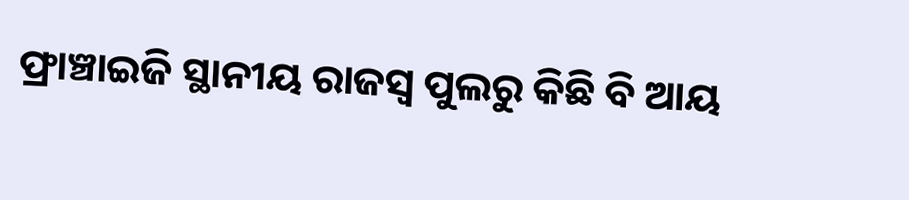ଫ୍ରାଞ୍ଚାଇଜି ସ୍ଥାନୀୟ ରାଜସ୍ୱ ପୁଲରୁ କିଛି ବି ଆୟ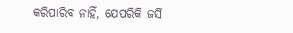କରିପାରିବ ନାହିଁ, ଯେପରିକି ଜର୍ସି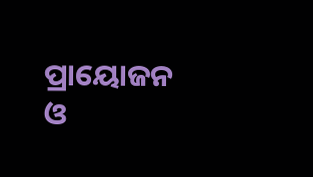ପ୍ରାୟୋଜନ ଓ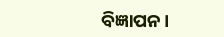ବିଜ୍ଞାପନ।